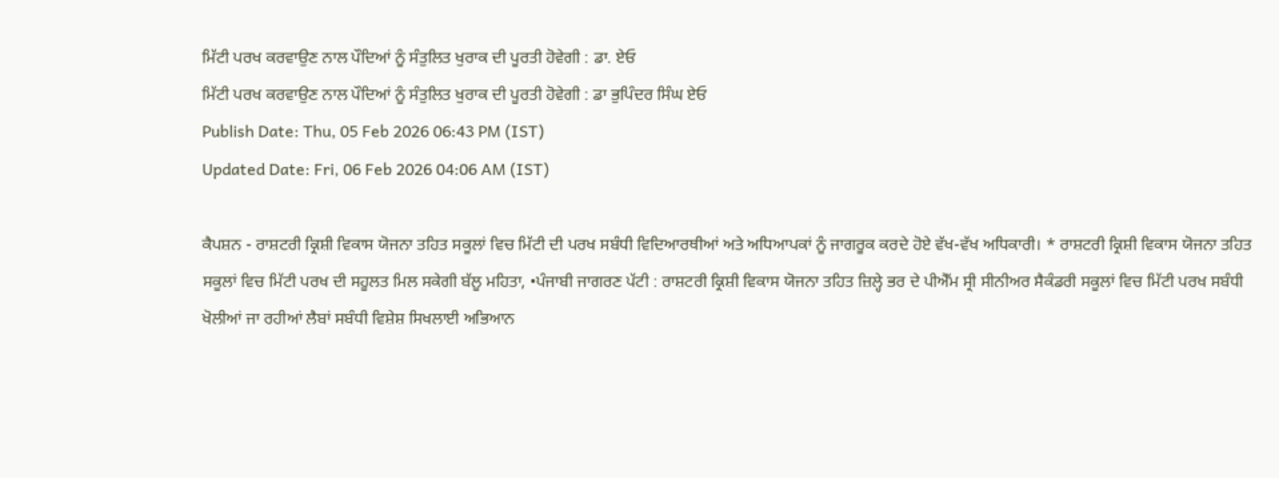ਮਿੱਟੀ ਪਰਖ ਕਰਵਾਉਣ ਨਾਲ ਪੌਦਿਆਂ ਨੂੰ ਸੰਤੁਲਿਤ ਖੁਰਾਕ ਦੀ ਪੂਰਤੀ ਹੋਵੇਗੀ : ਡਾ. ਏਓ
ਮਿੱਟੀ ਪਰਖ ਕਰਵਾਉਣ ਨਾਲ ਪੌਦਿਆਂ ਨੂੰ ਸੰਤੁਲਿਤ ਖੁਰਾਕ ਦੀ ਪੂਰਤੀ ਹੋਵੇਗੀ : ਡਾ ਭੁਪਿੰਦਰ ਸਿੰਘ ਏਓ
Publish Date: Thu, 05 Feb 2026 06:43 PM (IST)
Updated Date: Fri, 06 Feb 2026 04:06 AM (IST)

ਕੈਪਸ਼ਨ - ਰਾਸ਼ਟਰੀ ਕ੍ਰਿਸ਼ੀ ਵਿਕਾਸ ਯੋਜਨਾ ਤਹਿਤ ਸਕੂਲਾਂ ਵਿਚ ਮਿੱਟੀ ਦੀ ਪਰਖ ਸਬੰਧੀ ਵਿਦਿਆਰਥੀਆਂ ਅਤੇ ਅਧਿਆਪਕਾਂ ਨੂੰ ਜਾਗਰੂਕ ਕਰਦੇ ਹੋਏ ਵੱਖ-ਵੱਖ ਅਧਿਕਾਰੀ। * ਰਾਸ਼ਟਰੀ ਕ੍ਰਿਸ਼ੀ ਵਿਕਾਸ ਯੋਜਨਾ ਤਹਿਤ ਸਕੂਲਾਂ ਵਿਚ ਮਿੱਟੀ ਪਰਖ ਦੀ ਸਹੂਲਤ ਮਿਲ ਸਕੇਗੀ ਬੱਲੂ ਮਹਿਤਾ, •ਪੰਜਾਬੀ ਜਾਗਰਣ ਪੱਟੀ : ਰਾਸ਼ਟਰੀ ਕ੍ਰਿਸ਼ੀ ਵਿਕਾਸ ਯੋਜਨਾ ਤਹਿਤ ਜ਼ਿਲ੍ਹੇ ਭਰ ਦੇ ਪੀਐੱਮ ਸ੍ਰੀ ਸੀਨੀਅਰ ਸੈਕੰਡਰੀ ਸਕੂਲਾਂ ਵਿਚ ਮਿੱਟੀ ਪਰਖ ਸਬੰਧੀ ਖੋਲੀਆਂ ਜਾ ਰਹੀਆਂ ਲੈਬਾਂ ਸਬੰਧੀ ਵਿਸ਼ੇਸ਼ ਸਿਖਲਾਈ ਅਭਿਆਨ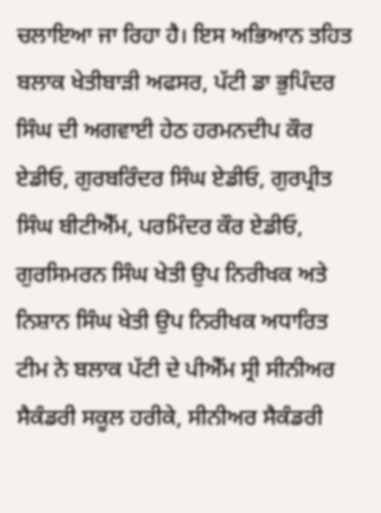ਚਲਾਇਆ ਜਾ ਰਿਹਾ ਹੈ। ਇਸ ਅਭਿਆਨ ਤਹਿਤ ਬਲਾਕ ਖੇਤੀਬਾੜੀ ਅਫਸਰ, ਪੱਟੀ ਡਾ ਭੁਪਿੰਦਰ ਸਿੰਘ ਦੀ ਅਗਵਾਈ ਹੇਠ ਹਰਮਨਦੀਪ ਕੌਰ ਏਡੀਓ, ਗੁਰਬਰਿੰਦਰ ਸਿੰਘ ਏਡੀਓ, ਗੁਰਪ੍ਰੀਤ ਸਿੰਘ ਬੀਟੀਐੱਮ, ਪਰਮਿੰਦਰ ਕੌਰ ਏਡੀਓ, ਗੁਰਸਿਮਰਨ ਸਿੰਘ ਖੇਤੀ ਉਪ ਨਿਰੀਖਕ ਅਤੇ ਨਿਸ਼ਾਨ ਸਿੰਘ ਖੇਤੀ ਉਪ ਨਿਰੀਖਕ ਅਧਾਰਿਤ ਟੀਮ ਨੇ ਬਲਾਕ ਪੱਟੀ ਦੇ ਪੀਐੱਮ ਸ੍ਰੀ ਸੀਨੀਅਰ ਸੈਕੰਡਰੀ ਸਕੂਲ ਹਰੀਕੇ, ਸੀਨੀਅਰ ਸੈਕੰਡਰੀ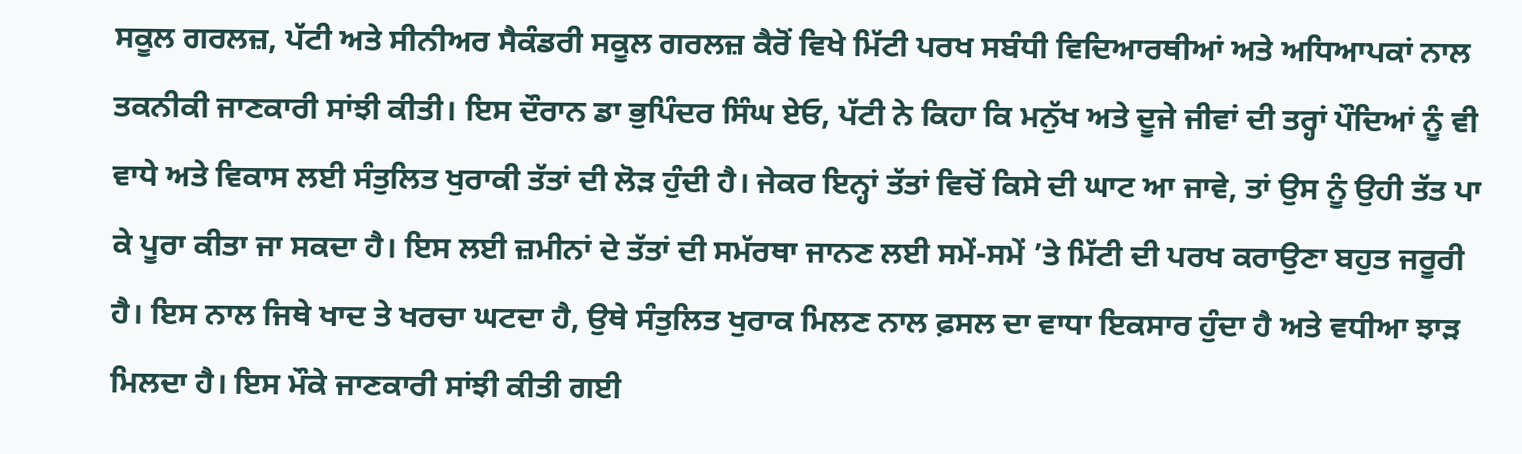ਸਕੂਲ ਗਰਲਜ਼, ਪੱਟੀ ਅਤੇ ਸੀਨੀਅਰ ਸੈਕੰਡਰੀ ਸਕੂਲ ਗਰਲਜ਼ ਕੈਰੋਂ ਵਿਖੇ ਮਿੱਟੀ ਪਰਖ ਸਬੰਧੀ ਵਿਦਿਆਰਥੀਆਂ ਅਤੇ ਅਧਿਆਪਕਾਂ ਨਾਲ ਤਕਨੀਕੀ ਜਾਣਕਾਰੀ ਸਾਂਝੀ ਕੀਤੀ। ਇਸ ਦੌਰਾਨ ਡਾ ਭੁਪਿੰਦਰ ਸਿੰਘ ਏਓ, ਪੱਟੀ ਨੇ ਕਿਹਾ ਕਿ ਮਨੁੱਖ ਅਤੇ ਦੂਜੇ ਜੀਵਾਂ ਦੀ ਤਰ੍ਹਾਂ ਪੌਦਿਆਂ ਨੂੰ ਵੀ ਵਾਧੇ ਅਤੇ ਵਿਕਾਸ ਲਈ ਸੰਤੁਲਿਤ ਖੁਰਾਕੀ ਤੱਤਾਂ ਦੀ ਲੋੜ ਹੁੰਦੀ ਹੈ। ਜੇਕਰ ਇਨ੍ਹਾਂ ਤੱਤਾਂ ਵਿਚੋਂ ਕਿਸੇ ਦੀ ਘਾਟ ਆ ਜਾਵੇ, ਤਾਂ ਉਸ ਨੂੰ ਉਹੀ ਤੱਤ ਪਾ ਕੇ ਪੂਰਾ ਕੀਤਾ ਜਾ ਸਕਦਾ ਹੈ। ਇਸ ਲਈ ਜ਼ਮੀਨਾਂ ਦੇ ਤੱਤਾਂ ਦੀ ਸਮੱਰਥਾ ਜਾਨਣ ਲਈ ਸਮੇਂ-ਸਮੇਂ ’ਤੇ ਮਿੱਟੀ ਦੀ ਪਰਖ ਕਰਾਉਣਾ ਬਹੁਤ ਜਰੂਰੀ ਹੈ। ਇਸ ਨਾਲ ਜਿਥੇ ਖਾਦ ਤੇ ਖਰਚਾ ਘਟਦਾ ਹੈ, ਉਥੇ ਸੰਤੁਲਿਤ ਖੁਰਾਕ ਮਿਲਣ ਨਾਲ ਫ਼ਸਲ ਦਾ ਵਾਧਾ ਇਕਸਾਰ ਹੁੰਦਾ ਹੈ ਅਤੇ ਵਧੀਆ ਝਾੜ ਮਿਲਦਾ ਹੈ। ਇਸ ਮੌਕੇ ਜਾਣਕਾਰੀ ਸਾਂਝੀ ਕੀਤੀ ਗਈ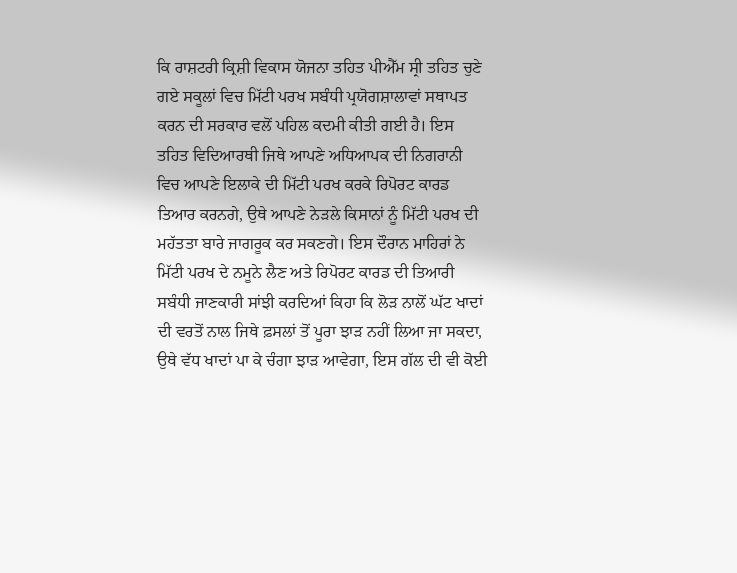ਕਿ ਰਾਸ਼ਟਰੀ ਕ੍ਰਿਸ਼ੀ ਵਿਕਾਸ ਯੋਜਨਾ ਤਹਿਤ ਪੀਐੱਮ ਸ੍ਰੀ ਤਹਿਤ ਚੁਣੇ ਗਏ ਸਕੂਲਾਂ ਵਿਚ ਮਿੱਟੀ ਪਰਖ ਸਬੰਧੀ ਪ੍ਰਯੋਗਸ਼ਾਲਾਵਾਂ ਸਥਾਪਤ ਕਰਨ ਦੀ ਸਰਕਾਰ ਵਲੋਂ ਪਹਿਲ ਕਦਮੀ ਕੀਤੀ ਗਈ ਹੈ। ਇਸ ਤਹਿਤ ਵਿਦਿਆਰਥੀ ਜਿਥੇ ਆਪਣੇ ਅਧਿਆਪਕ ਦੀ ਨਿਗਰਾਨੀ ਵਿਚ ਆਪਣੇ ਇਲਾਕੇ ਦੀ ਮਿੱਟੀ ਪਰਖ ਕਰਕੇ ਰਿਪੋਰਟ ਕਾਰਡ ਤਿਆਰ ਕਰਨਗੇ, ਉਥੇ ਆਪਣੇ ਨੇੜਲੇ ਕਿਸਾਨਾਂ ਨੂੰ ਮਿੱਟੀ ਪਰਖ ਦੀ ਮਹੱਤਤਾ ਬਾਰੇ ਜਾਗਰੂਕ ਕਰ ਸਕਣਗੇ। ਇਸ ਦੌਰਾਨ ਮਾਹਿਰਾਂ ਨੇ ਮਿੱਟੀ ਪਰਖ ਦੇ ਨਮੂਨੇ ਲੈਣ ਅਤੇ ਰਿਪੋਰਟ ਕਾਰਡ ਦੀ ਤਿਆਰੀ ਸਬੰਧੀ ਜਾਣਕਾਰੀ ਸਾਂਝੀ ਕਰਦਿਆਂ ਕਿਹਾ ਕਿ ਲੋੜ ਨਾਲੋਂ ਘੱਟ ਖਾਦਾਂ ਦੀ ਵਰਤੋਂ ਨਾਲ ਜਿਥੇ ਫ਼ਸਲਾਂ ਤੋਂ ਪੂਰਾ ਝਾੜ ਨਹੀਂ ਲਿਆ ਜਾ ਸਕਦਾ, ਉਥੇ ਵੱਧ ਖਾਦਾਂ ਪਾ ਕੇ ਚੰਗਾ ਝਾੜ ਆਵੇਗਾ, ਇਸ ਗੱਲ ਦੀ ਵੀ ਕੋਈ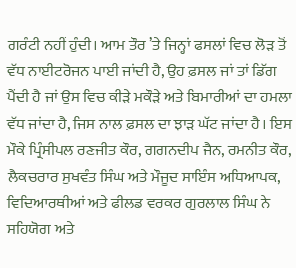ਗਰੰਟੀ ਨਹੀਂ ਹੁੰਦੀ। ਆਮ ਤੌਰ ’ਤੇ ਜਿਨ੍ਹਾਂ ਫਸਲਾਂ ਵਿਚ ਲੋੜ ਤੋਂ ਵੱਧ ਨਾਈਟਰੋਜਨ ਪਾਈ ਜਾਂਦੀ ਹੈ, ਉਹ ਫ਼ਸਲ ਜਾਂ ਤਾਂ ਡਿੱਗ ਪੈਂਦੀ ਹੈ ਜਾਂ ਉਸ ਵਿਚ ਕੀੜੇ ਮਕੌੜੇ ਅਤੇ ਬਿਮਾਰੀਆਂ ਦਾ ਹਮਲਾ ਵੱਧ ਜਾਂਦਾ ਹੈ, ਜਿਸ ਨਾਲ ਫ਼ਸਲ ਦਾ ਝਾੜ ਘੱਟ ਜਾਂਦਾ ਹੈ। ਇਸ ਮੌਕੇ ਪ੍ਰਿੰਸੀਪਲ ਰਣਜੀਤ ਕੌਰ, ਗਗਨਦੀਪ ਜੈਨ, ਰਮਨੀਤ ਕੌਰ, ਲੈਕਚਰਾਰ ਸੁਖਵੰਤ ਸਿੰਘ ਅਤੇ ਮੌਜੂਦ ਸਾਇੰਸ ਅਧਿਆਪਕ, ਵਿਦਿਆਰਥੀਆਂ ਅਤੇ ਫੀਲਡ ਵਰਕਰ ਗੁਰਲਾਲ ਸਿੰਘ ਨੇ ਸਹਿਯੋਗ ਅਤੇ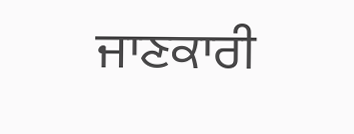ਜਾਣਕਾਰੀ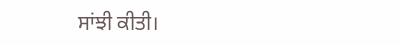ਸਾਂਝੀ ਕੀਤੀ।